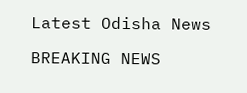Latest Odisha News

BREAKING NEWS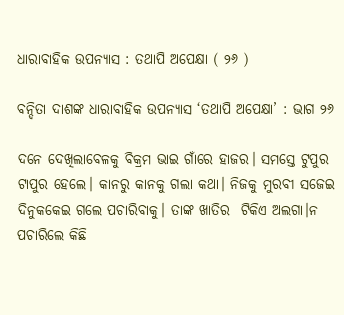ଧାରାବାହିକ ଉପନ୍ୟାସ : ତଥାପି ଅପେକ୍ଷା ( ୨୬ )

ବନ୍ଦିତା ଦାଶଙ୍କ ଧାରାବାହିକ ଉପନ୍ୟାସ ‘ତଥାପି ଅପେକ୍ଷା’ : ଭାଗ ୨୬

ଦନେ ଦେଖିଲାବେଳକୁ ବିକ୍ରମ ଭାଇ ଗାଁରେ ହାଜର। ସମସ୍ତେ ଟୁପୁର ଟାପୁର ହେଲେ। କାନରୁ କାନକୁ ଗଲା କଥା। ନିଜକୁ ମୁରବୀ ସଜେଇ ଦିନୁକକେଇ ଗଲେ ପଚାରିବାକୁ। ତାଙ୍କ ଖାତିର  ଟିକିଏ ଅଲଗା।ନ ପଚାରିଲେ କିଛି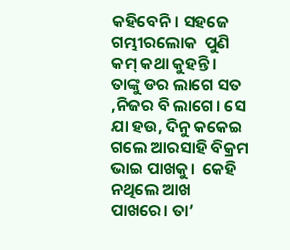କହିବେନି। ସହଜେ ଗମ୍ଭୀରଲୋକ  ପୁଣି କମ୍ କଥା କୁହନ୍ତି । ତାଙ୍କୁ ଡର ଲାଗେ ସତ ,ନିଜର ବି ଲାଗେ। ସେ ଯା ହଉ, ଦିନୁ କକେଇ ଗଲେ ଆରସାହି ବିକ୍ରମ ଭାଇ ପାଖକୁ।  କେହି ନଥିଲେ ଆଖ ପାଖରେ। ତା’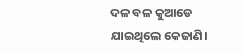ଦଳ ବଳ କୁଆଡେ ଯାଇଥିଲେ କେଜାଣି।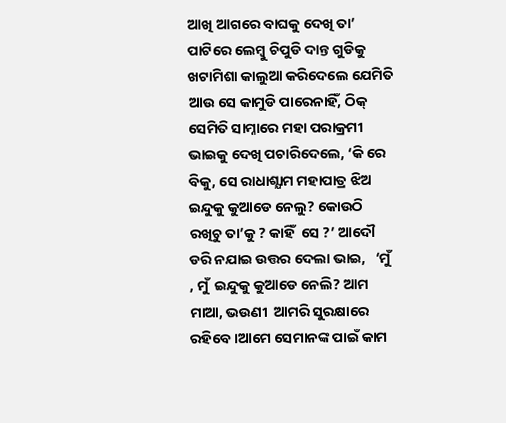ଆଖି ଆଗରେ ବାଘକୁ ଦେଖି ତା’ ପାଟିରେ ଲେମ୍ବୁ ଚିପୁଡି ଦାନ୍ତ ଗୁଡିକୁ  ଖଟାମିଶା କାଲୁଆ କରିଦେଲେ ଯେମିତି ଆଉ ସେ କାମୁଡି ପାରେନାହିଁ, ଠିକ୍ ସେମିତି ସାମ୍ନାରେ ମହା ପରାକ୍ରମୀ ଭାଇକୁ ଦେଖି ପଚାରିଦେଲେ, ‘କି ରେ  ବିକୁ, ସେ ରାଧାଶ୍ଯାମ ମହାପାତ୍ର ଝିଅ ଇନ୍ଦୁକୁ କୁଆଡେ ନେଲୁ? କୋଉଠି ରଖିଚୁ ତା’କୁ ? କାହିଁ  ସେ ?’ ଆଦୌ ଡରି ନଯାଇ ଉତ୍ତର ଦେଲା ଭାଇ,   ‘ମୁଁ , ମୁଁ  ଇନ୍ଦୁକୁ କୁଆଡେ ନେଲି? ଆମ ମାଆ, ଭଉଣୀ  ଆମରି ସୁରକ୍ଷାରେ ରହିବେ ।ଆମେ ସେମାନଙ୍କ ପାଇଁ କାମ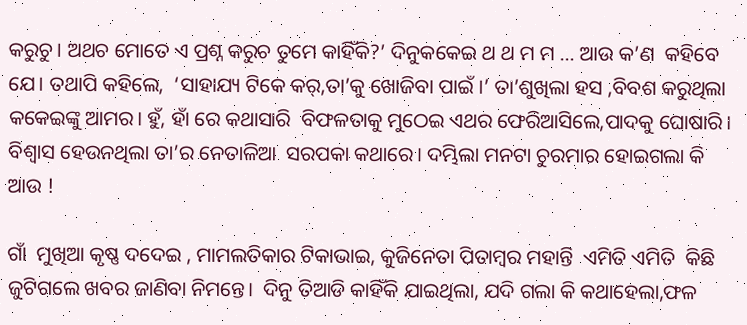କରୁଚୁ। ଅଥଚ ମୋତେ ଏ ପ୍ରଶ୍ନ କରୁଚ ତୁମେ କାହିଁକି?’ ଦିନୁକକେଇ ଥ ଥ ମ ମ … ଆଉ କ’ଣ  କହିବେ ଯେ। ତଥାପି କହିଲେ,  ‘ସାହାଯ୍ୟ ଟିକେ କର୍,ତା’କୁ ଖୋଜିବା ପାଇଁ ।’ ତା’ଶୁଖିଲା ହସ ,ବିବଶ କରୁଥିଲା କକେଇଙ୍କୁ ଆମର। ହୁଁ, ହାଁ ରେ କଥାସାରି  ବିଫଳତାକୁ ମୁଠେଇ ଏଥର ଫେରିଆସିଲେ,ପାଦକୁ ଘୋଷାରି। ବିଶ୍ବାସ ହେଉନଥିଲା ତା’ର ନେତାଳିଆ  ସରପକା କଥାରେ। ଦମ୍ଭିଲା ମନଟା ଚୁରମାର ହୋଇଗଲା କି ଆଉ !

ଗାଁ  ମୁଖିଆ କୃଷ୍ଣ ଦଦେଇ , ମାମଲତିକାର ଟିକାଭାଇ, କୁଜିନେତା ପିତାମ୍ବର ମହାନ୍ତି  ଏମିତି ଏମିତି  କିଛି  ଜୁଟିଗଲେ ଖବର ଜାଣିବା ନିମନ୍ତେ।  ଦିନୁ ତିଆଡି କାହିଁକି ଯାଇଥିଲା, ଯଦି ଗଲା କି କଥାହେଲା,ଫଳ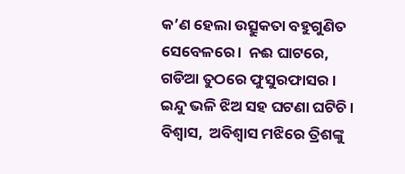କ’ଣ ହେଲା ଉତ୍ସୁକତା ବହୁଗୁଣିତ ସେବେଳରେ।  ନଈ ଘାଟରେ,  ଗଡିଆ ତୁଠରେ ଫୁସୁରଫାସର । ଇନ୍ଦୁ ଭଳି ଝିଅ ସହ ଘଟଣା ଘଟିଚି। ବିଶ୍ବାସ,  ଅବିଶ୍ବାସ ମଝିରେ ତ୍ରିଶଙ୍କୁ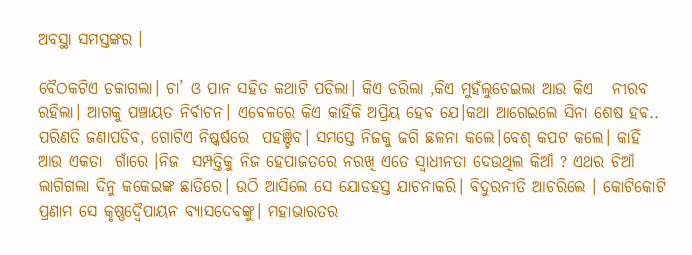ଅବସ୍ଥା ସମସ୍ତଙ୍କର ।

ବୈଠକଟିଏ ଡକାଗଲା। ଚା’ ଓ ପାନ ସହିତ କଥାଟି ପଡିଲା। କିଏ ଡରିଲା ,କିଏ ମୁହଁଲୁଚେଇଲା ଆଉ କିଏ   ନୀରବ ରହିଲା। ଆଗକୁ ପଞ୍ଚାୟତ ନିର୍ବାଚନ। ଏବେଳରେ କିଏ କାହିଁକି ଅପ୍ରିୟ ହେବ ଯେ।କଥା ଆଗେଇଲେ ସିନା ଶେଷ ହବ.. ପରିଣତି ଜଣାପଡିବ, ଗୋଟିଏ ନିଷ୍କର୍ଷରେ  ପହଞ୍ଚିବ। ସମସ୍ତେ ନିଜକୁ ଜଗି ଛଳନା କଲେ।ବେଶ୍ କପଟ କଲେ। କାହିଁ  ଆଉ ଏକତା  ଗାଁରେ ।ନିଜ  ସମ୍ପତ୍ତିକୁ ନିଜ ହେପାଜତରେ ନରଖି ଏତେ ସ୍ବାଧୀନତା ଦେଉଥିଲ କିଆଁ ? ଏଥର ଚିଆଁ ଲାଗିଗଲା ଦିନୁ କକେଇଙ୍କ ଛାତିରେ। ଉଠି ଆସିଲେ ସେ ଯୋଡହସ୍ତ ଯାଚନାକରି। ବିଦୁରନୀତି ଆଚରିଲେ । କୋଟିକୋଟି ପ୍ରଣାମ ସେ କୃଷ୍ଣଦ୍ବୈପାୟନ ବ୍ୟାସଦେବଙ୍କୁ। ମହାଭାରତର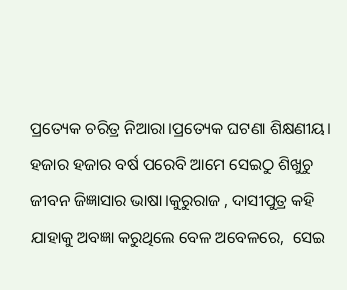ପ୍ରତ୍ୟେକ ଚରିତ୍ର ନିଆରା।ପ୍ରତ୍ୟେକ ଘଟଣା ଶିକ୍ଷଣୀୟ।   ହଜାର ହଜାର ବର୍ଷ ପରେବି ଆମେ ସେଇଠୁ ଶିଖୁଚୁ ଜୀବନ ଜିଜ୍ଞାସାର ଭାଷା।କୁରୁରାଜ , ଦାସୀପୁତ୍ର କହି ଯାହାକୁ ଅବଜ୍ଞା କରୁଥିଲେ ବେଳ ଅବେଳରେ,  ସେଇ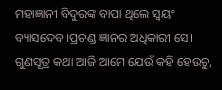ମହାଜ୍ଞାନୀ ବିଦୁରଙ୍କ ବାପା ଥିଲେ ସ୍ବୟଂ ବ୍ୟାସଦେବ।ପ୍ରଚଣ୍ଡ ଜ୍ଞାନର ଅଧିକାରୀ ସେ। ଗୁଣସୂତ୍ର କଥା ଆଜି ଆମେ ଯେଉଁ କହି ହେଉଚୁ,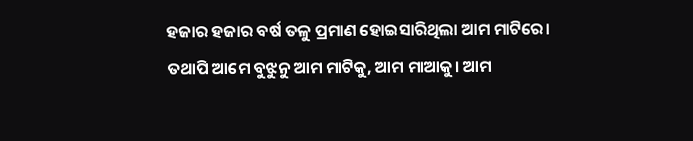ହଜାର ହଜାର ବର୍ଷ ତଳୁ ପ୍ରମାଣ ହୋଇସାରିଥିଲା ଆମ ମାଟିରେ। ତଥାପି ଆମେ ବୁଝୁନୁ ଆମ ମାଟିକୁ, ଆମ ମାଆକୁ। ଆମ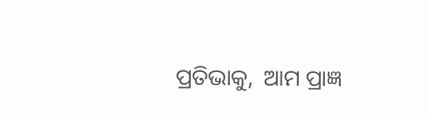ପ୍ରତିଭାକୁ,  ଆମ ପ୍ରାଜ୍ଞ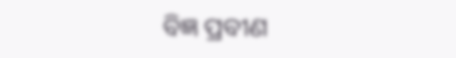ବିଜ୍ଞ ପ୍ରବୀଣ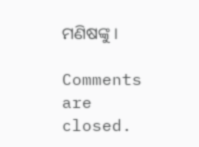ମଣିଷଙ୍କୁ ।

Comments are closed.